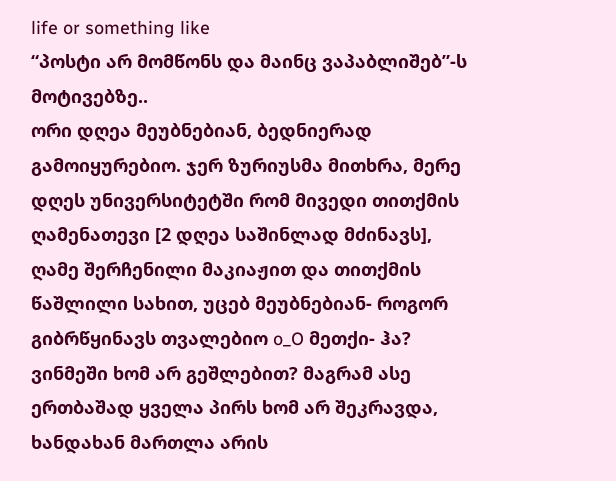life or something like
“პოსტი არ მომწონს და მაინც ვაპაბლიშებ”-ს მოტივებზე..
ორი დღეა მეუბნებიან, ბედნიერად გამოიყურებიო. ჯერ ზურიუსმა მითხრა, მერე დღეს უნივერსიტეტში რომ მივედი თითქმის ღამენათევი [2 დღეა საშინლად მძინავს], ღამე შერჩენილი მაკიაჟით და თითქმის წაშლილი სახით, უცებ მეუბნებიან- როგორ გიბრწყინავს თვალებიო o_O მეთქი- ჰა? ვინმეში ხომ არ გეშლებით? მაგრამ ასე ერთბაშად ყველა პირს ხომ არ შეკრავდა, ხანდახან მართლა არის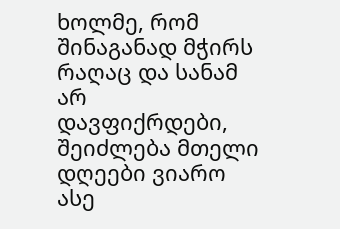ხოლმე, რომ შინაგანად მჭირს რაღაც და სანამ არ დავფიქრდები, შეიძლება მთელი დღეები ვიარო ასე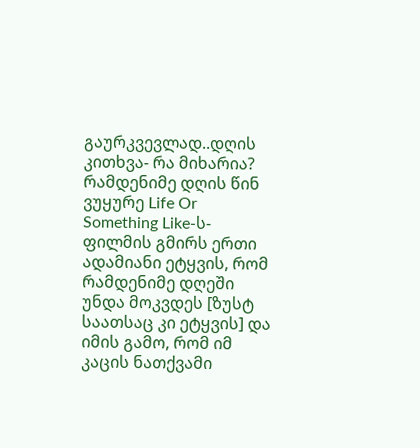გაურკვევლად..დღის კითხვა- რა მიხარია?
რამდენიმე დღის წინ ვუყურე Life Or Something Like-ს- ფილმის გმირს ერთი ადამიანი ეტყვის, რომ რამდენიმე დღეში უნდა მოკვდეს [ზუსტ საათსაც კი ეტყვის] და იმის გამო, რომ იმ კაცის ნათქვამი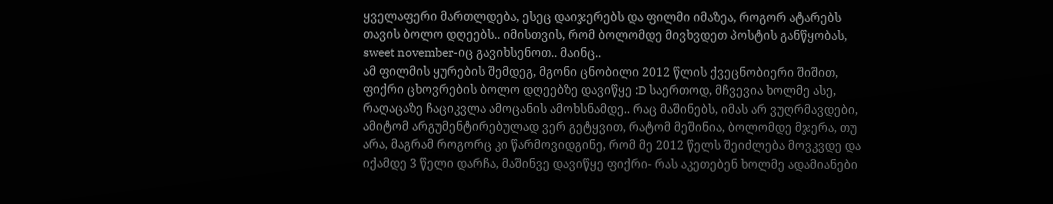ყველაფერი მართლდება, ესეც დაიჯერებს და ფილმი იმაზეა, როგორ ატარებს თავის ბოლო დღეებს.. იმისთვის, რომ ბოლომდე მივხვდეთ პოსტის განწყობას, sweet november-იც გავიხსენოთ.. მაინც..
ამ ფილმის ყურების შემდეგ, მგონი ცნობილი 2012 წლის ქვეცნობიერი შიშით, ფიქრი ცხოვრების ბოლო დღეებზე დავიწყე :D საერთოდ, მჩვევია ხოლმე ასე, რაღაცაზე ჩაციკვლა ამოცანის ამოხსნამდე.. რაც მაშინებს, იმას არ ვუღრმავდები, ამიტომ არგუმენტირებულად ვერ გეტყვით, რატომ მეშინია, ბოლომდე მჯერა, თუ არა, მაგრამ როგორც კი წარმოვიდგინე, რომ მე 2012 წელს შეიძლება მოვკვდე და იქამდე 3 წელი დარჩა, მაშინვე დავიწყე ფიქრი- რას აკეთებენ ხოლმე ადამიანები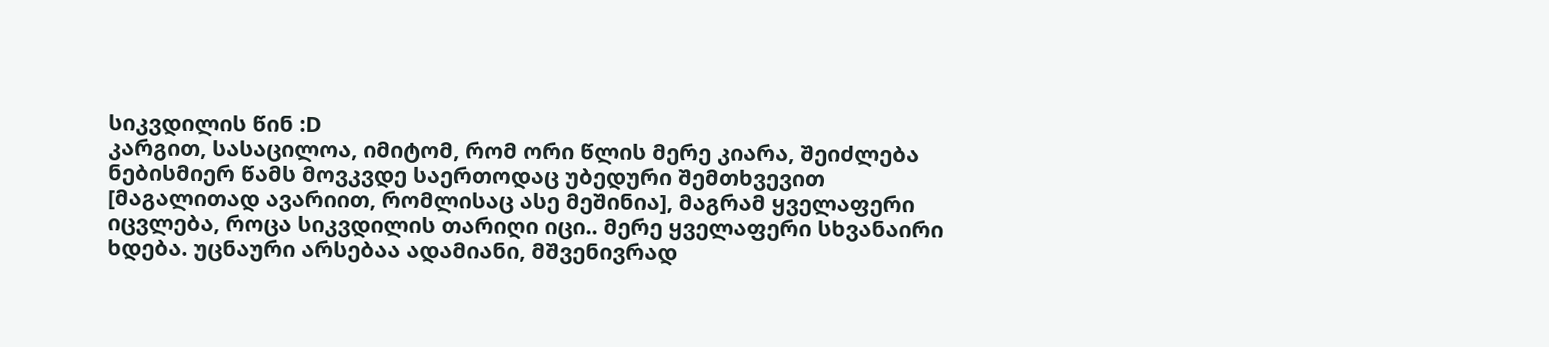სიკვდილის წინ :D
კარგით, სასაცილოა, იმიტომ, რომ ორი წლის მერე კიარა, შეიძლება ნებისმიერ წამს მოვკვდე საერთოდაც უბედური შემთხვევით [მაგალითად ავარიით, რომლისაც ასე მეშინია], მაგრამ ყველაფერი იცვლება, როცა სიკვდილის თარიღი იცი.. მერე ყველაფერი სხვანაირი ხდება. უცნაური არსებაა ადამიანი, მშვენივრად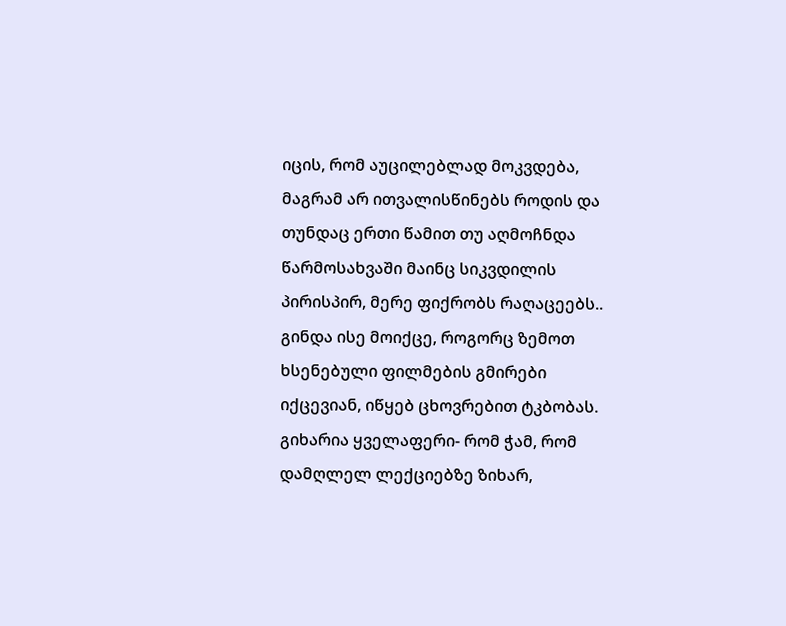იცის, რომ აუცილებლად მოკვდება, მაგრამ არ ითვალისწინებს როდის და თუნდაც ერთი წამით თუ აღმოჩნდა წარმოსახვაში მაინც სიკვდილის პირისპირ, მერე ფიქრობს რაღაცეებს..
გინდა ისე მოიქცე, როგორც ზემოთ ხსენებული ფილმების გმირები იქცევიან, იწყებ ცხოვრებით ტკბობას. გიხარია ყველაფერი- რომ ჭამ, რომ დამღლელ ლექციებზე ზიხარ,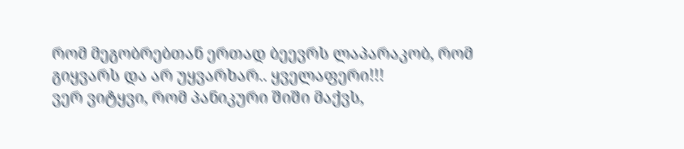რომ მეგობრებთან ერთად ბეევრს ლაპარაკობ, რომ გიყვარს და არ უყვარხარ.. ყველაფერი!!!
ვერ ვიტყვი, რომ პანიკური შიში მაქვს,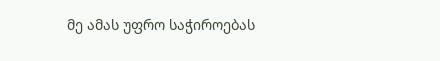მე ამას უფრო საჭიროებას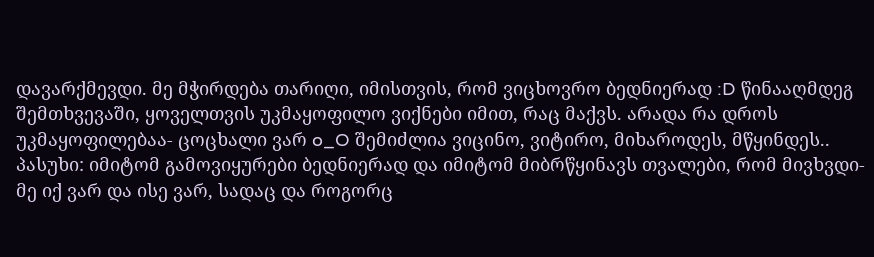დავარქმევდი. მე მჭირდება თარიღი, იმისთვის, რომ ვიცხოვრო ბედნიერად :D წინააღმდეგ შემთხვევაში, ყოველთვის უკმაყოფილო ვიქნები იმით, რაც მაქვს. არადა რა დროს უკმაყოფილებაა- ცოცხალი ვარ o_O შემიძლია ვიცინო, ვიტირო, მიხაროდეს, მწყინდეს..
პასუხი: იმიტომ გამოვიყურები ბედნიერად და იმიტომ მიბრწყინავს თვალები, რომ მივხვდი- მე იქ ვარ და ისე ვარ, სადაც და როგორც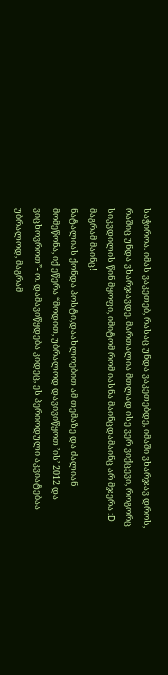საჭიროა. იმას ვაკეთებ, რასაც უნდა ვაკეთებდე, იმაში ვხარჯავ დროს, რაშიც უნდა ვხარჯავდე. მართალია მთლად ისე ვერ ვიქცევი, როგორც სიკვდილის წინ მყოფი, იმიტომ რომ იასნა მაინცდამაინც არ მჯერა :D მაგრამ მაინც!
ნატალიას ქონდა პოსტი,დაახლოებით ამ თემაზე და ძალიან მომეწონა, იქ ეწერა “მოდით, უბრალოდ დავივიწყოთ ’ის’ 2012 და ვიცხოვროთ”- ო. დამავიწყდება კიდეც, ეს პერიოდული აკვიატებაა უბრალოდ, მაგრამ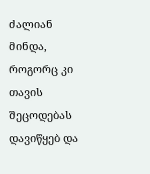ძალიან მინდა, როგორც კი თავის შეცოდებას დავიწყებ და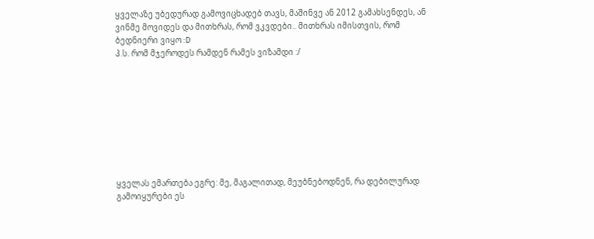ყველაზე უბედურად გამოვიცხადებ თავს, მაშინვე ან 2012 გამახსენდეს, ან ვინმე მოვიდეს და მითხრას, რომ ვკვდები.. მითხრას იმისთვის, რომ ბედნიერი ვიყო :D
პ.ს. რომ მჯეროდეს რამდენ რამეს ვიზამდი :/









ყველას ემართება ეგრე: მე, მაგალითად, მეუბნებოდნენ, რა დებილურად გამოიყურები ეს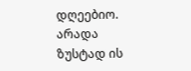დღეებიო. არადა ზუსტად ის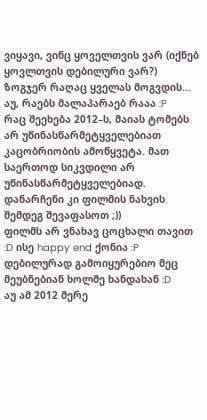ვიყავი, ვინც ყოველთვის ვარ (იქნებ ყოვლთვის დებილური ვარ?) ზოგჯერ რაღაც ყველას მოგვდის… აუ, რაებს მალაპარაებ რააა :P
რაც შეეხება 2012–ს, მაიას ტომებს არ უწინასწარმეტყველებიათ კაცობრიობის ამოწყვეტა. მათ საერთოდ სიკვდილი არ უწინასწარმეტყველებიად. დანარჩენი კი ფილმის ნახვის შემდეგ შევაფასოთ ;))
ფილმს არ ვნახავ ცოცხალი თავით :D ისე happy end ქონია :P
დებილურად გამოიყურებიო მეც მეუბნებიან ხოლმე ხანდახან :D
აუ ამ 2012 მერე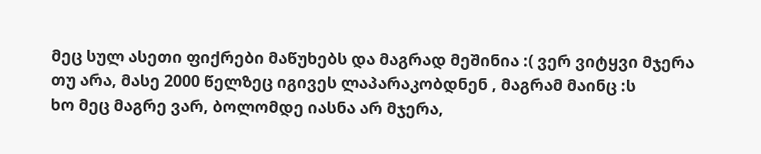მეც სულ ასეთი ფიქრები მაწუხებს და მაგრად მეშინია :( ვერ ვიტყვი მჯერა თუ არა, მასე 2000 წელზეც იგივეს ლაპარაკობდნენ , მაგრამ მაინც :ს
ხო მეც მაგრე ვარ, ბოლომდე იასნა არ მჯერა,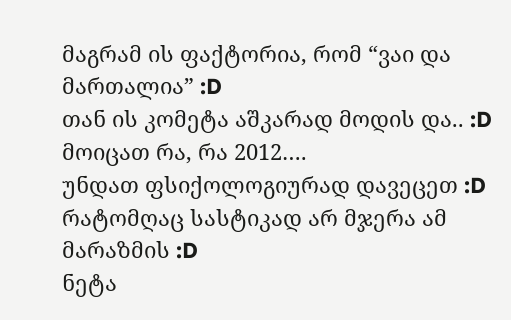მაგრამ ის ფაქტორია, რომ “ვაი და მართალია” :D
თან ის კომეტა აშკარად მოდის და.. :D
მოიცათ რა, რა 2012….
უნდათ ფსიქოლოგიურად დავეცეთ :D
რატომღაც სასტიკად არ მჯერა ამ მარაზმის :D
ნეტა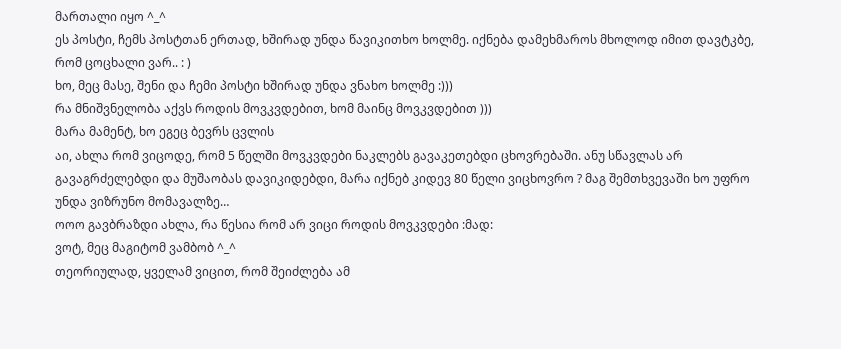მართალი იყო ^_^
ეს პოსტი, ჩემს პოსტთან ერთად, ხშირად უნდა წავიკითხო ხოლმე. იქნება დამეხმაროს მხოლოდ იმით დავტკბე, რომ ცოცხალი ვარ.. : )
ხო, მეც მასე, შენი და ჩემი პოსტი ხშირად უნდა ვნახო ხოლმე :)))
რა მნიშვნელობა აქვს როდის მოვკვდებით, ხომ მაინც მოვკვდებით )))
მარა მამენტ, ხო ეგეც ბევრს ცვლის
აი, ახლა რომ ვიცოდე, რომ 5 წელში მოვკვდები ნაკლებს გავაკეთებდი ცხოვრებაში. ანუ სწავლას არ გავაგრძელებდი და მუშაობას დავიკიდებდი, მარა იქნებ კიდევ 80 წელი ვიცხოვრო ? მაგ შემთხვევაში ხო უფრო უნდა ვიზრუნო მომავალზე…
ოოო გავბრაზდი ახლა, რა წესია რომ არ ვიცი როდის მოვკვდები :მად:
ვოტ, მეც მაგიტომ ვამბობ ^_^
თეორიულად, ყველამ ვიცით, რომ შეიძლება ამ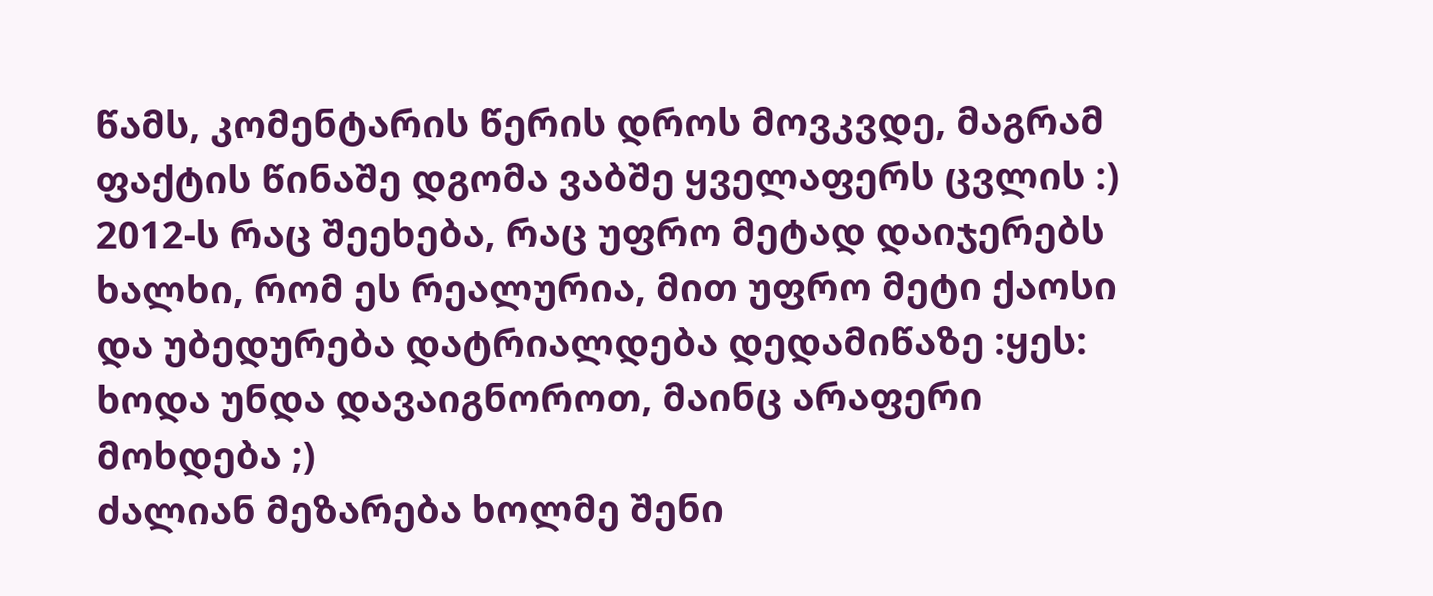წამს, კომენტარის წერის დროს მოვკვდე, მაგრამ ფაქტის წინაშე დგომა ვაბშე ყველაფერს ცვლის :)
2012-ს რაც შეეხება, რაც უფრო მეტად დაიჯერებს ხალხი, რომ ეს რეალურია, მით უფრო მეტი ქაოსი და უბედურება დატრიალდება დედამიწაზე :ყეს: ხოდა უნდა დავაიგნოროთ, მაინც არაფერი მოხდება ;)
ძალიან მეზარება ხოლმე შენი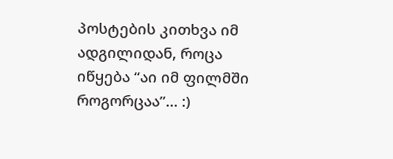პოსტების კითხვა იმ ადგილიდან, როცა იწყება “აი იმ ფილმში როგორცაა”… :)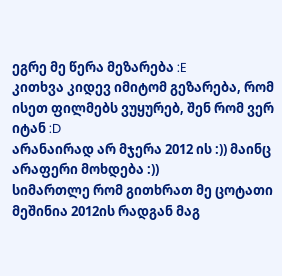ეგრე მე წერა მეზარება :E
კითხვა კიდევ იმიტომ გეზარება, რომ ისეთ ფილმებს ვუყურებ, შენ რომ ვერ იტან :D
არანაირად არ მჯერა 2012 ის :)) მაინც არაფერი მოხდება :))
სიმართლე რომ გითხრათ მე ცოტათი მეშინია 2012ის რადგან მაგ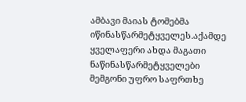ამბავი მაიას ტომებმა იწინასწარმეტყველეს.აქამდე ყველაფერი ახდა მაგათი ნაწინასწარმეტყველები მემგონი უფრო საფრთხე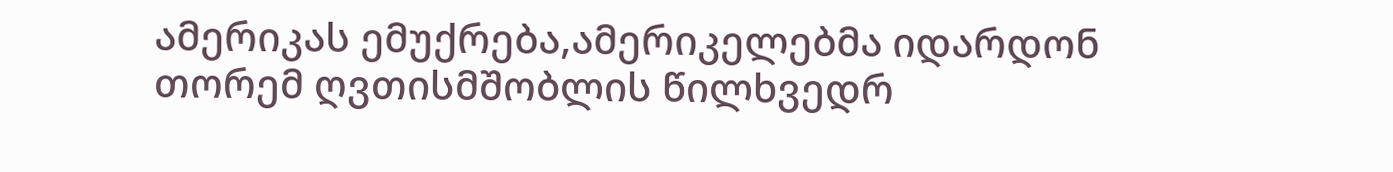ამერიკას ემუქრება,ამერიკელებმა იდარდონ თორემ ღვთისმშობლის წილხვედრ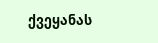ქვეყანას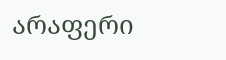არაფერი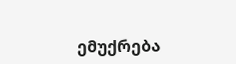ემუქრება